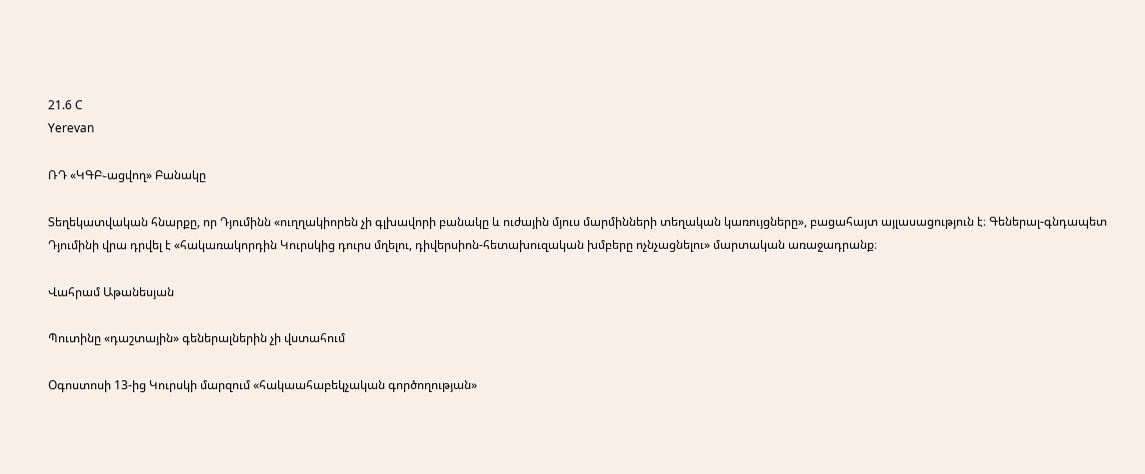21.6 C
Yerevan

ՌԴ «ԿԳԲ֊ացվող» Բանակը

Տեղեկատվական հնարքը, որ Դյումինն «ուղղակիորեն չի գլխավորի բանակը և ուժային մյուս մարմինների տեղական կառույցները», բացահայտ այլասացություն է։ Գեներալ-գնդապետ Դյումինի վրա դրվել է «հակառակորդին Կուրսկից դուրս մղելու, դիվերսիոն-հետախուզական խմբերը ոչնչացնելու» մարտական առաջադրանք։

Վահրամ Աթանեսյան

Պուտինը «դաշտային» գեներալներին չի վստահում

Օգոստոսի 13-ից Կուրսկի մարզում «հակաահաբեկչական գործողության»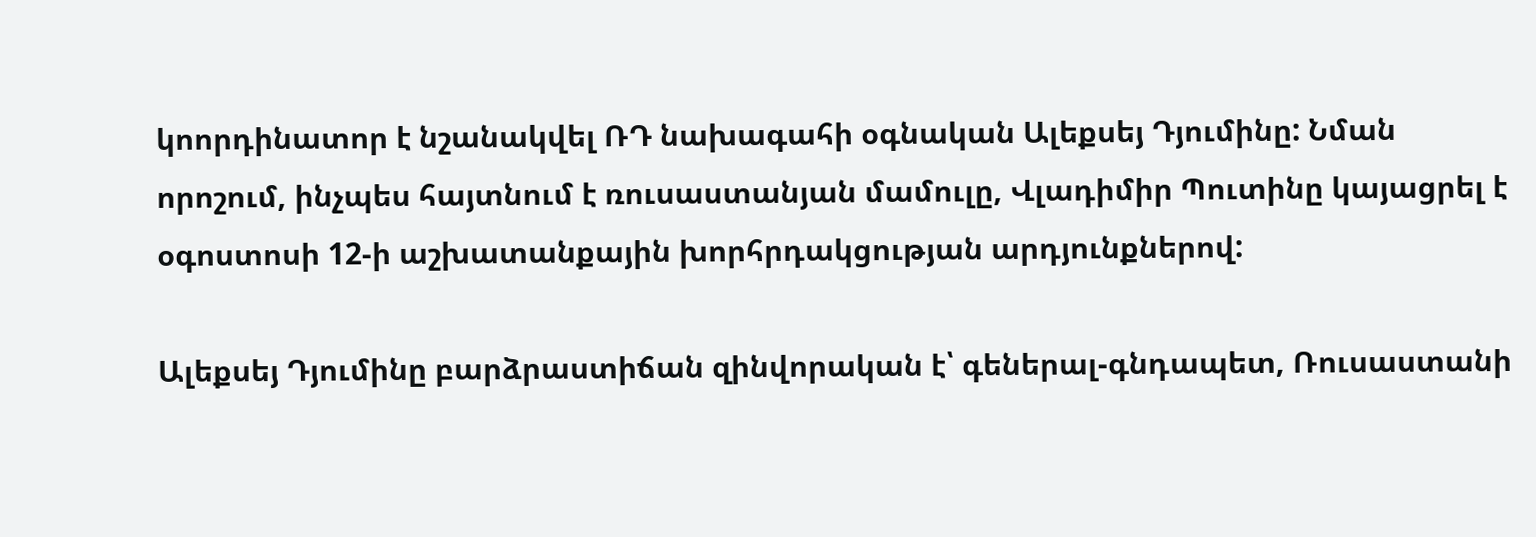կոորդինատոր է նշանակվել ՌԴ նախագահի օգնական Ալեքսեյ Դյումինը: Նման որոշում, ինչպես հայտնում է ռուսաստանյան մամուլը, Վլադիմիր Պուտինը կայացրել է օգոստոսի 12‑ի աշխատանքային խորհրդակցության արդյունքներով:

Ալեքսեյ Դյումինը բարձրաստիճան զինվորական է՝ գեներալ-գնդապետ, Ռուսաստանի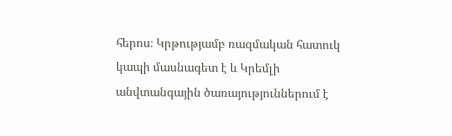հերոս։ Կրթությամբ ռազմական հատուկ կապի մասնագետ է և Կրեմլի անվտանգային ծառայություններում է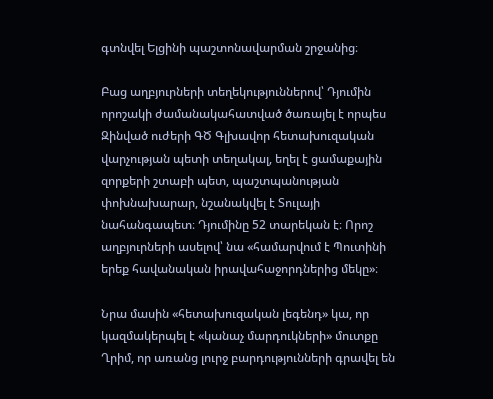գտնվել Ելցինի պաշտոնավարման շրջանից։

Բաց աղբյուրների տեղեկություններով՝ Դյումին որոշակի ժամանակահատված ծառայել է որպես Զինված ուժերի ԳԾ Գլխավոր հետախուզական վարչության պետի տեղակալ, եղել է ցամաքային զորքերի շտաբի պետ, պաշտպանության փոխնախարար, նշանակվել է Տուլայի նահանգապետ։ Դյումինը 52 տարեկան է։ Որոշ աղբյուրների ասելով՝ նա «համարվում է Պուտինի երեք հավանական իրավահաջորդներից մեկը»։

Նրա մասին «հետախուզական լեգենդ» կա, որ կազմակերպել է «կանաչ մարդուկների» մուտքը Ղրիմ, որ առանց լուրջ բարդությունների գրավել են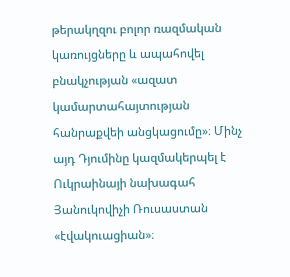թերակղզու բոլոր ռազմական կառույցները և ապահովել բնակչության «ազատ կամարտահայտության հանրաքվեի անցկացումը»։ Մինչ այդ Դյումինը կազմակերպել է Ուկրաինայի նախագահ Յանուկովիչի Ռուսաստան «էվակուացիան»։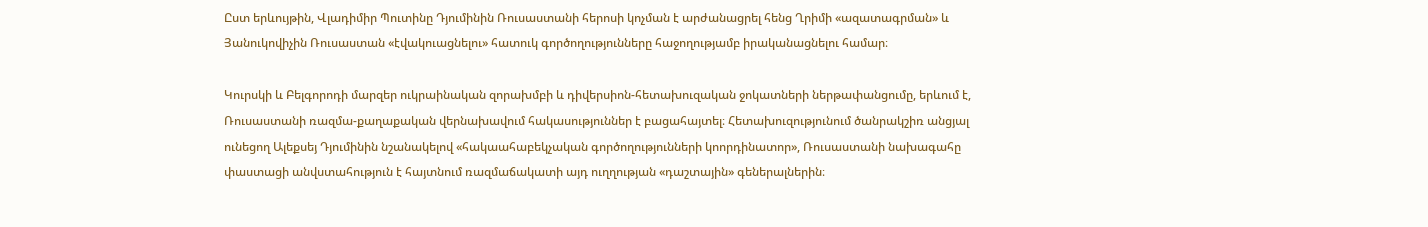Ըստ երևույթին, Վլադիմիր Պուտինը Դյումինին Ռուսաստանի հերոսի կոչման է արժանացրել հենց Ղրիմի «ազատագրման» և Յանուկովիչին Ռուսաստան «էվակուացնելու» հատուկ գործողությունները հաջողությամբ իրականացնելու համար։

Կուրսկի և Բելգորոդի մարզեր ուկրաինական զորախմբի և դիվերսիոն-հետախուզական ջոկատների ներթափանցումը, երևում է, Ռուսաստանի ռազմա-քաղաքական վերնախավում հակասություններ է բացահայտել։ Հետախուզությունում ծանրակշիռ անցյալ ունեցող Ալեքսեյ Դյումինին նշանակելով «հակաահաբեկչական գործողությունների կոորդինատոր», Ռուսաստանի նախագահը փաստացի անվստահություն է հայտնում ռազմաճակատի այդ ուղղության «դաշտային» գեներալներին։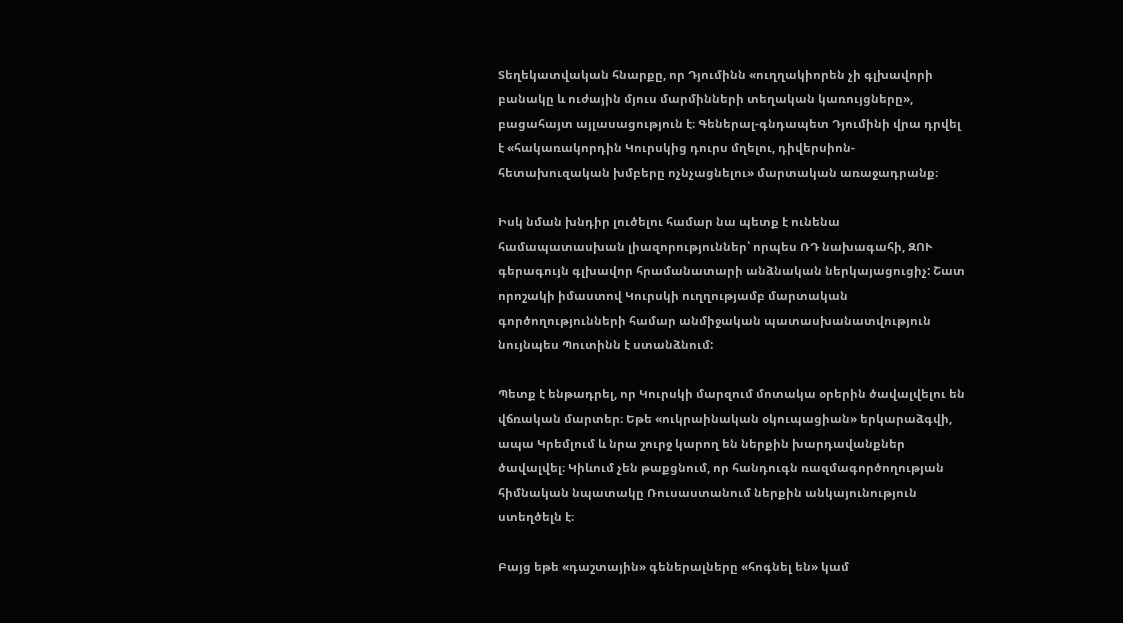Տեղեկատվական հնարքը, որ Դյումինն «ուղղակիորեն չի գլխավորի բանակը և ուժային մյուս մարմինների տեղական կառույցները», բացահայտ այլասացություն է։ Գեներալ-գնդապետ Դյումինի վրա դրվել է «հակառակորդին Կուրսկից դուրս մղելու, դիվերսիոն-հետախուզական խմբերը ոչնչացնելու» մարտական առաջադրանք։

Իսկ նման խնդիր լուծելու համար նա պետք է ունենա համապատասխան լիազորություններ՝ որպես ՌԴ նախագահի, ԶՈՒ գերագույն գլխավոր հրամանատարի անձնական ներկայացուցիչ: Շատ որոշակի իմաստով Կուրսկի ուղղությամբ մարտական գործողությունների համար անմիջական պատասխանատվություն նույնպես Պուտինն է ստանձնում:

Պետք է ենթադրել, որ Կուրսկի մարզում մոտակա օրերին ծավալվելու են վճռական մարտեր։ Եթե «ուկրաինական օկուպացիան» երկարաձգվի, ապա Կրեմլում և նրա շուրջ կարող են ներքին խարդավանքներ ծավալվել։ Կիևում չեն թաքցնում, որ հանդուգն ռազմագործողության հիմնական նպատակը Ռուսաստանում ներքին անկայունություն ստեղծելն է։

Բայց եթե «դաշտային» գեներալները «հոգնել են» կամ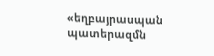«եղբայրասպան պատերազմն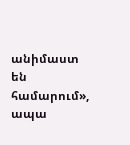անիմաստ են համարում», ապա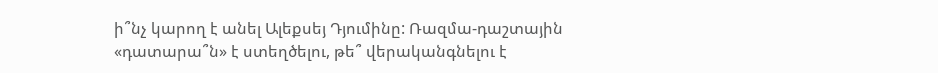ի՞նչ կարող է անել Ալեքսեյ Դյումինը: Ռազմա-դաշտային «դատարա՞ն» է ստեղծելու, թե՞ վերականգնելու է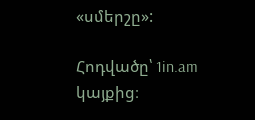«սմերշը»:

Հոդվածը՝ 1in.am կայքից։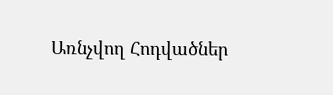Առնչվող Հոդվածներ